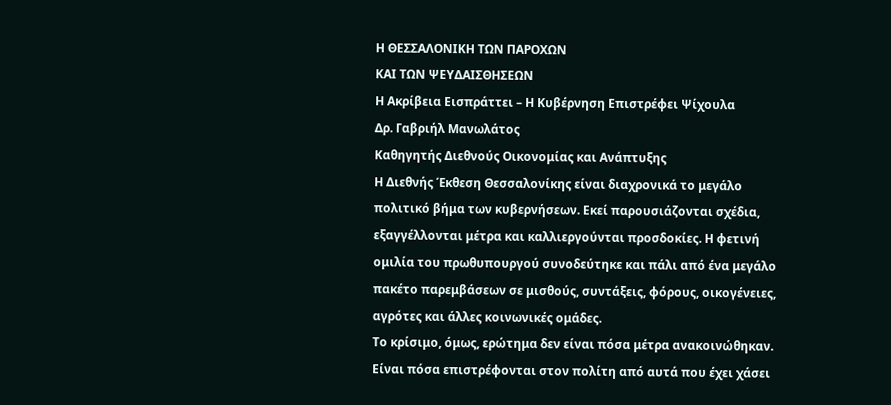Η ΘΕΣΣΑΛΟΝΙΚΗ ΤΩΝ ΠΑΡΟΧΩΝ
ΚΑΙ ΤΩΝ ΨΕΥΔΑΙΣΘΗΣΕΩΝ
Η Ακρίβεια Εισπράττει – Η Κυβέρνηση Επιστρέφει Ψίχουλα
Δρ. Γαβριήλ Μανωλάτος
Καθηγητής Διεθνούς Οικονομίας και Ανάπτυξης
Η Διεθνής Έκθεση Θεσσαλονίκης είναι διαχρονικά το μεγάλο πολιτικό βήμα των κυβερνήσεων. Εκεί παρουσιάζονται σχέδια, εξαγγέλλονται μέτρα και καλλιεργούνται προσδοκίες. Η φετινή ομιλία του πρωθυπουργού συνοδεύτηκε και πάλι από ένα μεγάλο πακέτο παρεμβάσεων σε μισθούς, συντάξεις, φόρους, οικογένειες, αγρότες και άλλες κοινωνικές ομάδες.
Το κρίσιμο, όμως, ερώτημα δεν είναι πόσα μέτρα ανακοινώθηκαν. Είναι πόσα επιστρέφονται στον πολίτη από αυτά που έχει χάσει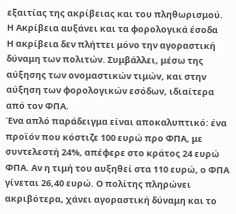εξαιτίας της ακρίβειας και του πληθωρισμού.
Η Ακρίβεια αυξάνει και τα φορολογικά έσοδα
Η ακρίβεια δεν πλήττει μόνο την αγοραστική δύναμη των πολιτών. Συμβάλλει, μέσω της αύξησης των ονομαστικών τιμών, και στην αύξηση των φορολογικών εσόδων, ιδιαίτερα από τον ΦΠΑ.
Ένα απλό παράδειγμα είναι αποκαλυπτικό: ένα προϊόν που κόστιζε 100 ευρώ προ ΦΠΑ, με συντελεστή 24%, απέφερε στο κράτος 24 ευρώ ΦΠΑ. Αν η τιμή του αυξηθεί στα 110 ευρώ, ο ΦΠΑ γίνεται 26,40 ευρώ. Ο πολίτης πληρώνει ακριβότερα, χάνει αγοραστική δύναμη και το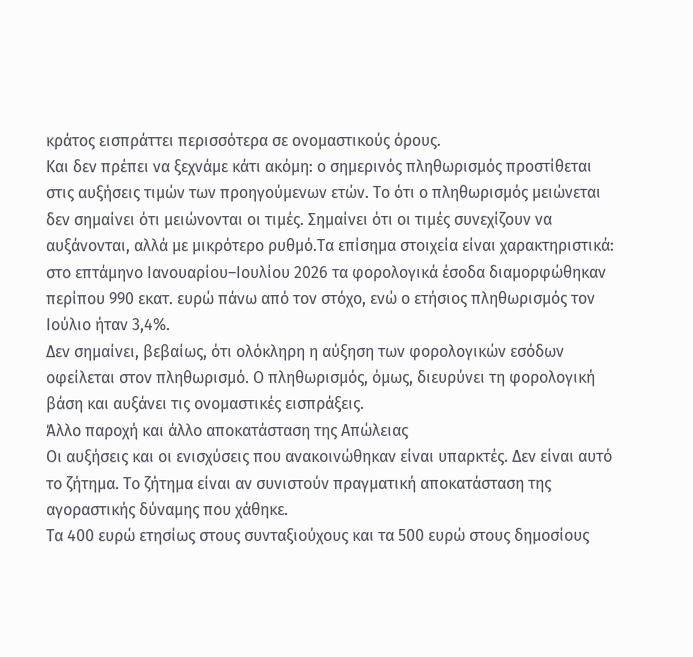κράτος εισπράττει περισσότερα σε ονομαστικούς όρους.
Και δεν πρέπει να ξεχνάμε κάτι ακόμη: ο σημερινός πληθωρισμός προστίθεται στις αυξήσεις τιμών των προηγούμενων ετών. Το ότι ο πληθωρισμός μειώνεται δεν σημαίνει ότι μειώνονται οι τιμές. Σημαίνει ότι οι τιμές συνεχίζουν να αυξάνονται, αλλά με μικρότερο ρυθμό.Τα επίσημα στοιχεία είναι χαρακτηριστικά: στο επτάμηνο Ιανουαρίου–Ιουλίου 2026 τα φορολογικά έσοδα διαμορφώθηκαν περίπου 990 εκατ. ευρώ πάνω από τον στόχο, ενώ ο ετήσιος πληθωρισμός τον Ιούλιο ήταν 3,4%.
Δεν σημαίνει, βεβαίως, ότι ολόκληρη η αύξηση των φορολογικών εσόδων οφείλεται στον πληθωρισμό. Ο πληθωρισμός, όμως, διευρύνει τη φορολογική βάση και αυξάνει τις ονομαστικές εισπράξεις.
Άλλο παροχή και άλλο αποκατάσταση της Απώλειας
Οι αυξήσεις και οι ενισχύσεις που ανακοινώθηκαν είναι υπαρκτές. Δεν είναι αυτό το ζήτημα. Το ζήτημα είναι αν συνιστούν πραγματική αποκατάσταση της αγοραστικής δύναμης που χάθηκε.
Τα 400 ευρώ ετησίως στους συνταξιούχους και τα 500 ευρώ στους δημοσίους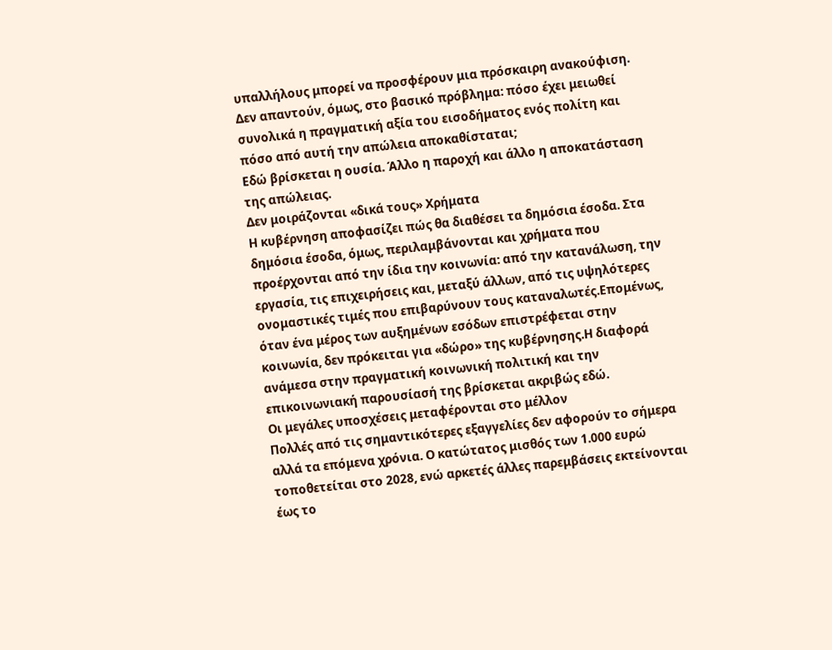υπαλλήλους μπορεί να προσφέρουν μια πρόσκαιρη ανακούφιση. Δεν απαντούν, όμως, στο βασικό πρόβλημα: πόσο έχει μειωθεί συνολικά η πραγματική αξία του εισοδήματος ενός πολίτη και πόσο από αυτή την απώλεια αποκαθίσταται;
Εδώ βρίσκεται η ουσία. Άλλο η παροχή και άλλο η αποκατάσταση της απώλειας.
Δεν μοιράζονται «δικά τους» Χρήματα
Η κυβέρνηση αποφασίζει πώς θα διαθέσει τα δημόσια έσοδα. Στα δημόσια έσοδα, όμως, περιλαμβάνονται και χρήματα που προέρχονται από την ίδια την κοινωνία: από την κατανάλωση, την εργασία, τις επιχειρήσεις και, μεταξύ άλλων, από τις υψηλότερες ονομαστικές τιμές που επιβαρύνουν τους καταναλωτές.Επομένως, όταν ένα μέρος των αυξημένων εσόδων επιστρέφεται στην κοινωνία, δεν πρόκειται για «δώρο» της κυβέρνησης.Η διαφορά ανάμεσα στην πραγματική κοινωνική πολιτική και την επικοινωνιακή παρουσίασή της βρίσκεται ακριβώς εδώ.
Οι μεγάλες υποσχέσεις μεταφέρονται στο μέλλον
Πολλές από τις σημαντικότερες εξαγγελίες δεν αφορούν το σήμερα αλλά τα επόμενα χρόνια. Ο κατώτατος μισθός των 1.000 ευρώ τοποθετείται στο 2028, ενώ αρκετές άλλες παρεμβάσεις εκτείνονται έως το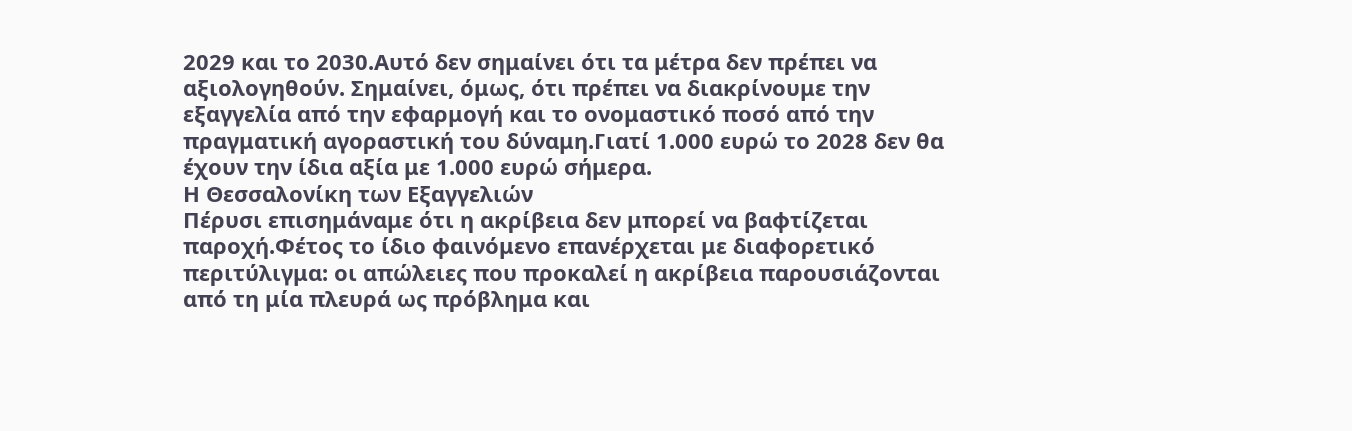2029 και το 2030.Αυτό δεν σημαίνει ότι τα μέτρα δεν πρέπει να αξιολογηθούν. Σημαίνει, όμως, ότι πρέπει να διακρίνουμε την εξαγγελία από την εφαρμογή και το ονομαστικό ποσό από την πραγματική αγοραστική του δύναμη.Γιατί 1.000 ευρώ το 2028 δεν θα έχουν την ίδια αξία με 1.000 ευρώ σήμερα.
Η Θεσσαλονίκη των Εξαγγελιών
Πέρυσι επισημάναμε ότι η ακρίβεια δεν μπορεί να βαφτίζεται παροχή.Φέτος το ίδιο φαινόμενο επανέρχεται με διαφορετικό περιτύλιγμα: οι απώλειες που προκαλεί η ακρίβεια παρουσιάζονται από τη μία πλευρά ως πρόβλημα και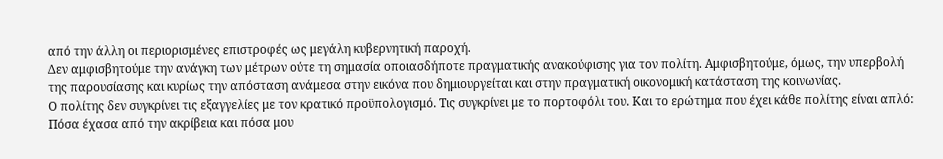από την άλλη οι περιορισμένες επιστροφές ως μεγάλη κυβερνητική παροχή.
Δεν αμφισβητούμε την ανάγκη των μέτρων ούτε τη σημασία οποιασδήποτε πραγματικής ανακούφισης για τον πολίτη. Αμφισβητούμε, όμως, την υπερβολή της παρουσίασης και κυρίως την απόσταση ανάμεσα στην εικόνα που δημιουργείται και στην πραγματική οικονομική κατάσταση της κοινωνίας.
Ο πολίτης δεν συγκρίνει τις εξαγγελίες με τον κρατικό προϋπολογισμό. Τις συγκρίνει με το πορτοφόλι του. Και το ερώτημα που έχει κάθε πολίτης είναι απλό:
Πόσα έχασα από την ακρίβεια και πόσα μου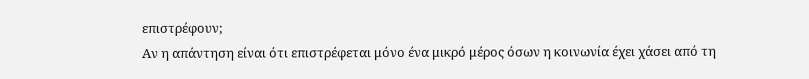επιστρέφουν;
Αν η απάντηση είναι ότι επιστρέφεται μόνο ένα μικρό μέρος όσων η κοινωνία έχει χάσει από τη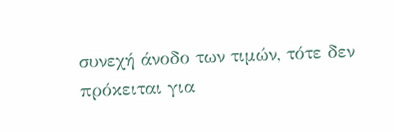συνεχή άνοδο των τιμών, τότε δεν πρόκειται για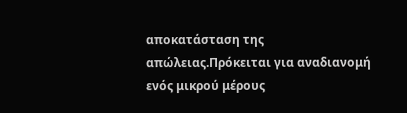αποκατάσταση της απώλειας.Πρόκειται για αναδιανομή ενός μικρού μέρους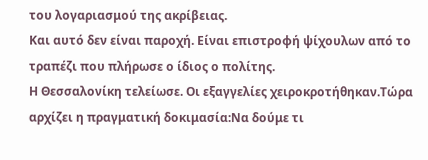του λογαριασμού της ακρίβειας.
Και αυτό δεν είναι παροχή. Είναι επιστροφή ψίχουλων από το τραπέζι που πλήρωσε ο ίδιος ο πολίτης.
Η Θεσσαλονίκη τελείωσε. Οι εξαγγελίες χειροκροτήθηκαν.Τώρα αρχίζει η πραγματική δοκιμασία:Να δούμε τι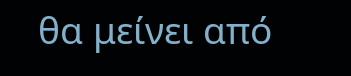θα μείνει από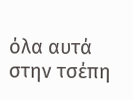όλα αυτά στην τσέπη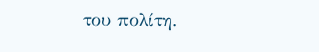του πολίτη.